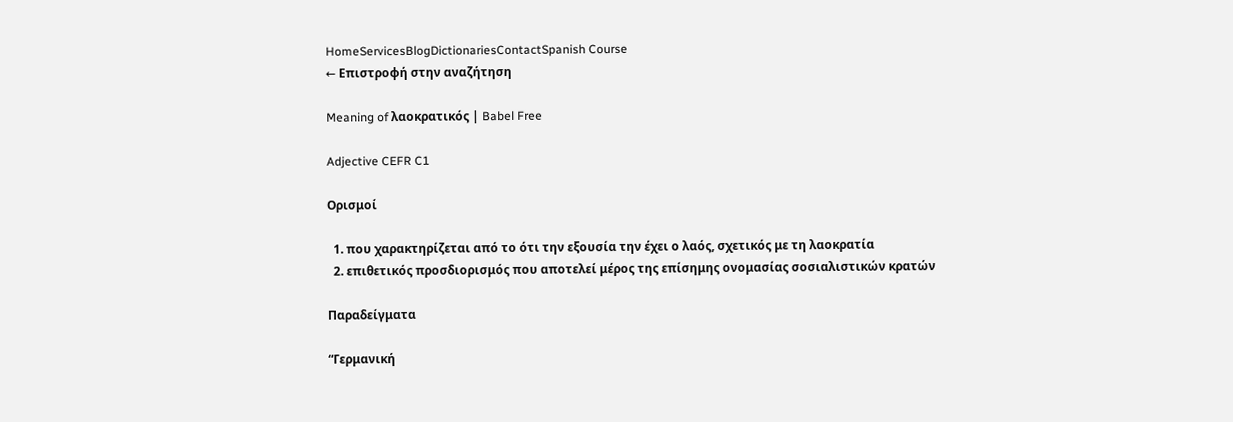HomeServicesBlogDictionariesContactSpanish Course
← Επιστροφή στην αναζήτηση

Meaning of λαοκρατικός | Babel Free

Adjective CEFR C1

Ορισμοί

  1. που χαρακτηρίζεται από το ότι την εξουσία την έχει ο λαός, σχετικός με τη λαοκρατία
  2. επιθετικός προσδιορισμός που αποτελεί μέρος της επίσημης ονομασίας σοσιαλιστικών κρατών

Παραδείγματα

“Γερμανική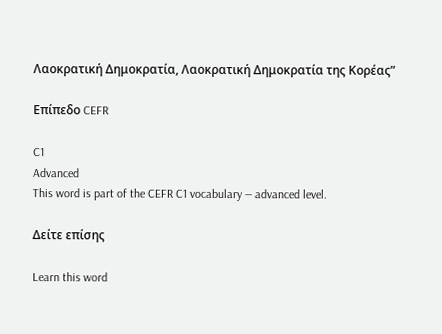Λαοκρατική Δημοκρατία, Λαοκρατική Δημοκρατία της Κορέας”

Επίπεδο CEFR

C1
Advanced
This word is part of the CEFR C1 vocabulary — advanced level.

Δείτε επίσης

Learn this word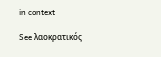in context

See λαοκρατικός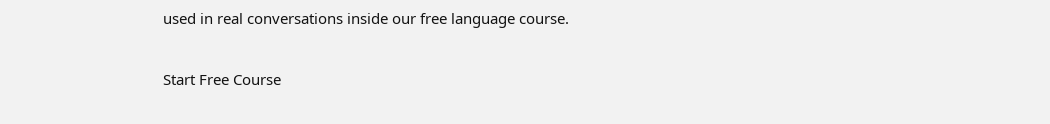used in real conversations inside our free language course.

Start Free Course